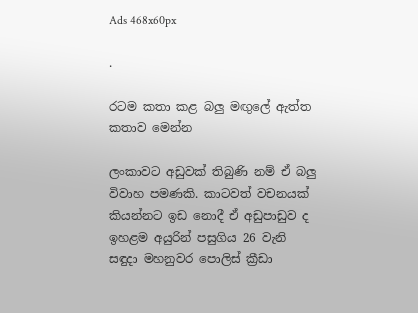Ads 468x60px

.

රටම කතා කළ බලු මඟුලේ ඇත්ත කතාව මෙන්න

ලංකාවට අඩුවක්‌ තිබුණි නම් ඒ බලු විවාහ පමණකි. කාටවත් වචනයක්‌ කියන්නට ඉඩ නොදී ඒ අඩුපාඩුව ද ඉහළම අයුරින් පසුගිය 26 වැනි සඳුදා මහනුවර පොලිස්‌ ක්‍රීඩා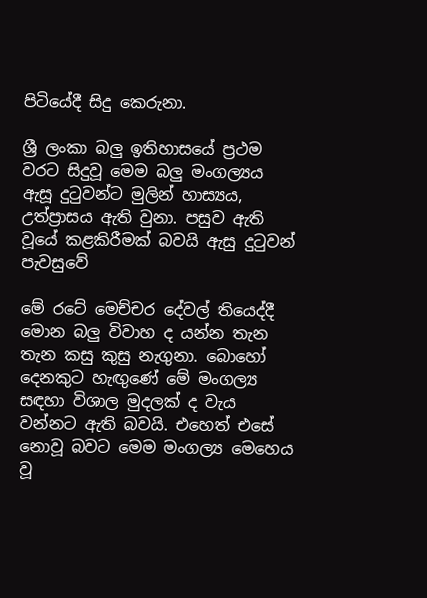පිටියේදී සිදු කෙරුනා.

ශ්‍රී ලංකා බලු ඉතිහාසයේ ප්‍රථම වරට සිදුවූ මෙම බලු මංගල්‍යය ඇසූ දුටුවන්ට මුලින් හාස්‍යය, උත්ප්‍රාසය ඇති වුනා. පසුව ඇති වූයේ කළකිරීමක් බවයි ඇසු දුටුවන් පැවසුවේ

මේ රටේ මෙච්චර දේවල් තියෙද්දී මොන බලු විවාහ ද යන්න තැන තැන කසු කුසු නැගුනා. බොහෝ දෙනකුට හැඟුණේ මේ මංගල්‍ය සඳහා විශාල මුදලක්‌ ද වැය වන්නට ඇති බවයි. එහෙත් එසේ නොවූ බවට මෙම මංගල්‍ය මෙහෙය වූ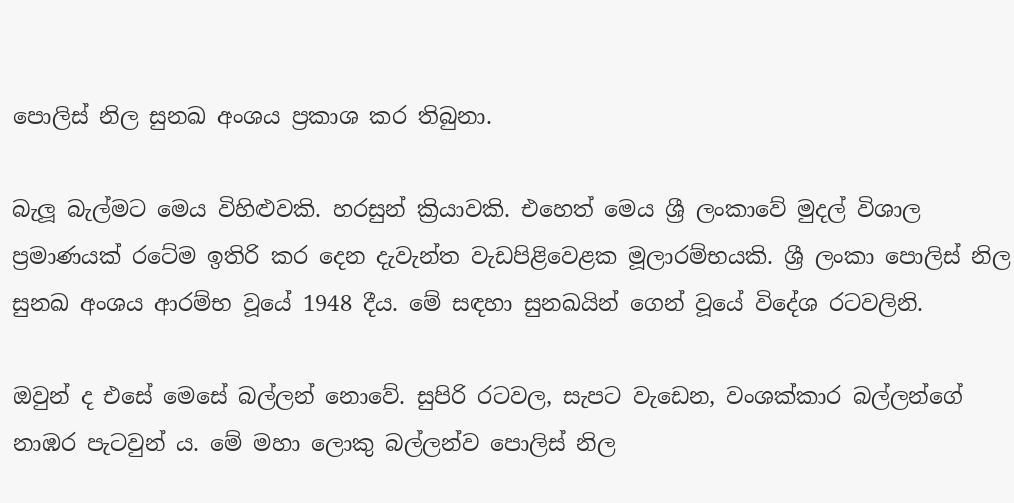පොලිස්‌ නිල සුනඛ අංශය ප්‍රකාශ කර තිබුනා.

බැලූ බැල්මට මෙය විහිළුවකි. හරසුන් ක්‍රියාවකි. එහෙත් මෙය ශ්‍රී ලංකාවේ මුදල් විශාල ප්‍රමාණයක්‌ රටේම ඉතිරි කර දෙන දැවැන්ත වැඩපිළිවෙළක මූලාරම්භයකි. ශ්‍රී ලංකා පොලිස්‌ නිල සුනඛ අංශය ආරම්භ වූයේ 1948 දීය. මේ සඳහා සුනඛයින් ගෙන් වූයේ විදේශ රටවලිනි.

ඔවුන් ද එසේ මෙසේ බල්ලන් නොවේ. සුපිරි රටවල, සැපට වැඩෙන, වංශක්‌කාර බල්ලන්ගේ නාඹර පැටවුන් ය. මේ මහා ලොකු බල්ලන්ව පොලිස්‌ නිල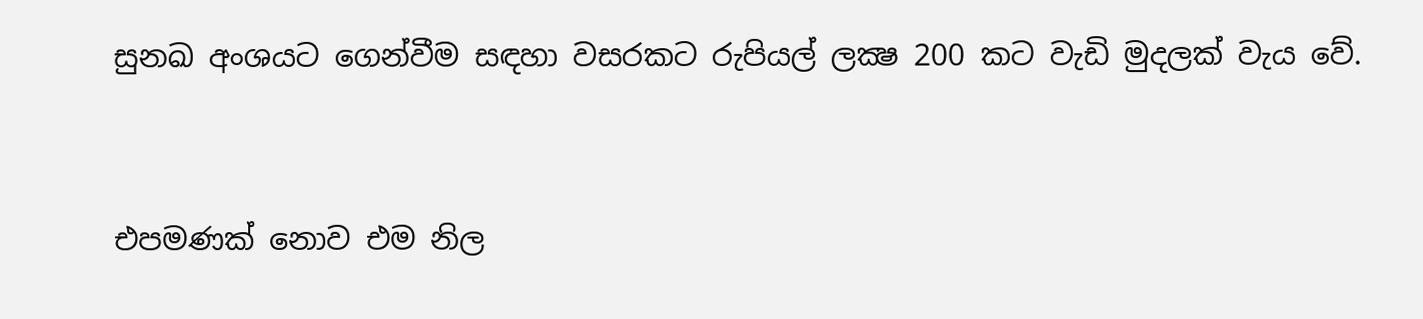සුනඛ අංශයට ගෙන්වීම සඳහා වසරකට රුපියල් ලක්‍ෂ 200 කට වැඩි මුදලක්‌ වැය වේ.


එපමණක්‌ නොව එම නිල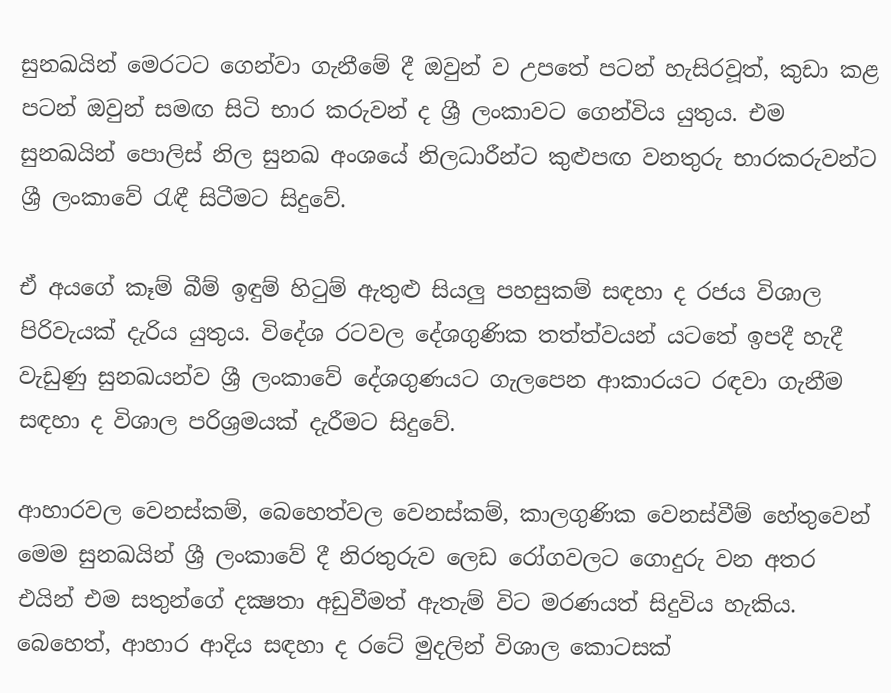සුනඛයින් මෙරටට ගෙන්වා ගැනීමේ දී ඔවුන් ව උපතේ පටන් හැසිරවූත්, කුඩා කළ පටන් ඔවුන් සමඟ සිටි භාර කරුවන් ද ශ්‍රී ලංකාවට ගෙන්විය යුතුය. එම සුනඛයින් පොලිස්‌ නිල සුනඛ අංශයේ නිලධාරීන්ට කුළුපඟ වනතුරු භාරකරුවන්ට ශ්‍රී ලංකාවේ රැඳී සිටීමට සිදුවේ.

ඒ අයගේ කෑම් බීම් ඉඳුම් හිටුම් ඇතුළු සියලු පහසුකම් සඳහා ද රජය විශාල පිරිවැයක්‌ දැරිය යුතුය. විදේශ රටවල දේශගුණික තත්ත්වයන් යටතේ ඉපදී හැදී වැඩුණු සුනඛයන්ව ශ්‍රී ලංකාවේ දේශගුණයට ගැලපෙන ආකාරයට රඳවා ගැනීම සඳහා ද විශාල පරිශ්‍රමයක්‌ දැරීමට සිදුවේ.

ආහාරවල වෙනස්‌කම්, බෙහෙත්වල වෙනස්‌කම්, කාලගුණික වෙනස්‌වීම් හේතුවෙන් මෙම සුනඛයින් ශ්‍රී ලංකාවේ දී නිරතුරුව ලෙඩ රෝගවලට ගොදුරු වන අතර එයින් එම සතුන්ගේ දක්‍ෂතා අඩුවීමත් ඇතැම් විට මරණයත් සිදුවිය හැකිය. බෙහෙත්, ආහාර ආදිය සඳහා ද රටේ මුදලින් විශාල කොටසක්‌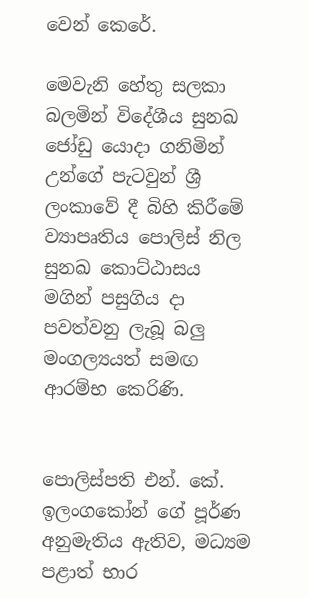වෙන් කෙරේ.

මෙවැනි හේතු සලකා බලමින් විදේශීය සුනඛ ජෝඩු යොදා ගනිමින් උන්ගේ පැටවුන් ශ්‍රී ලංකාවේ දී බිහි කිරීමේ ව්‍යාපෘතිය පොලිස්‌ නිල සුනඛ කොට්‌ඨාසය මගින් පසුගිය දා පවත්වනු ලැබූ බලු මංගල්‍යයත් සමඟ ආරම්භ කෙරිණි.


පොලිස්‌පති එන්. කේ. ඉලංගකෝන් ගේ පූර්ණ අනුමැතිය ඇතිව, මධ්‍යම පළාත් භාර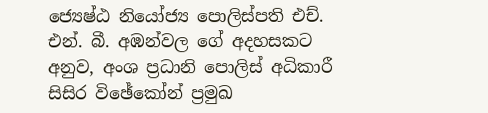ජ්‍යෙෂ්ඨ නියෝජ්‍ය පොලිස්‌පති එච්. එන්. බී. අඹන්වල ගේ අදහසකට අනුව, අංශ ප්‍රධානි පොලිස්‌ අධිකාරී සිසිර විඡේකෝන් ප්‍රමුඛ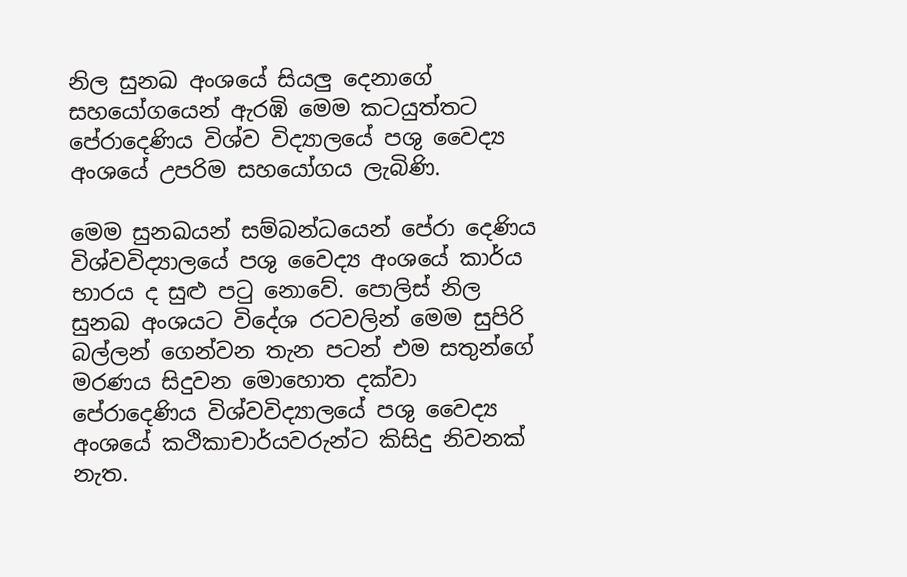නිල සුනඛ අංශයේ සියලු දෙනාගේ සහයෝගයෙන් ඇරඹි මෙම කටයුත්තට පේරාදෙණිය විශ්ව විද්‍යාලයේ පශු වෛද්‍ය අංශයේ උපරිම සහයෝගය ලැබිණි.

මෙම සුනඛයන් සම්බන්ධයෙන් පේරා දෙණිය විශ්වවිද්‍යාලයේ පශු වෛද්‍ය අංශයේ කාර්ය භාරය ද සුළු පටු නොවේ. පොලිස්‌ නිල සුනඛ අංශයට විදේශ රටවලින් මෙම සුපිරි බල්ලන් ගෙන්වන තැන පටන් එම සතුන්ගේ මරණය සිදුවන මොහොත දක්‌වා පේරාදෙණිය විශ්වවිද්‍යාලයේ පශු වෛද්‍ය අංශයේ කථිකාචාර්යවරුන්ට කිසිදු නිවනක්‌ නැත.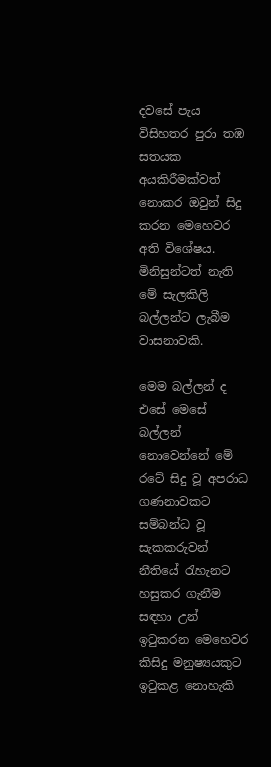දවසේ පැය විසිහතර පුරා තඹ සතයක අයකිරීමක්‌වත් නොකර ඔවුන් සිදු කරන මෙහෙවර අති විශේෂය. මිනිසුන්ටත් නැති මේ සැලකිලි බල්ලන්ට ලැබීම වාසනාවකි.

මෙම බල්ලන් ද එසේ මෙසේ බල්ලන් නොවෙන්නේ මේ රටේ සිදු වූ අපරාධ ගණනාවකට සම්බන්ධ වූ සැකකරුවන් නීතියේ රැහැනට හසුකර ගැනීම සඳහා උන් ඉටුකරන මෙහෙවර කිසිදු මනුෂ්‍යයකුට ඉටුකළ නොහැකි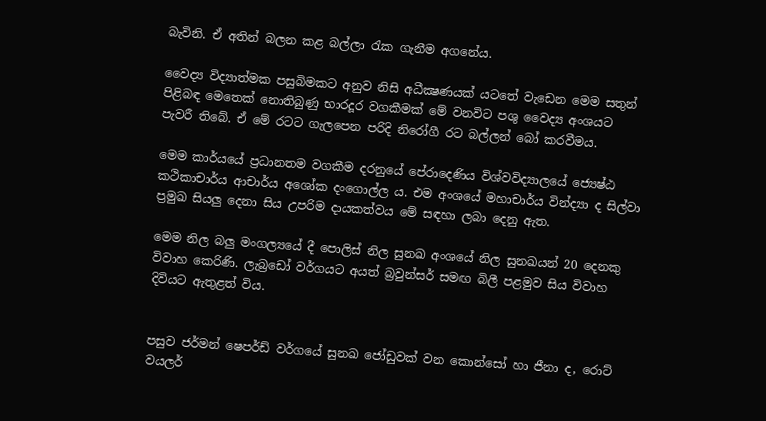බැවිනි. ඒ අතින් බලන කළ බල්ලා රැක ගැනීම අගනේය.

වෛද්‍ය විද්‍යාත්මක පසුබිමකට අනුව නිසි අධීක්‍ෂණයක්‌ යටතේ වැඩෙන මෙම සතුන් පිළිබඳ මෙතෙක්‌ නොතිබුණු භාරදූර වගකීමක්‌ මේ වනවිට පශු වෛද්‍ය අංශයට පැවරී තිබේ. ඒ මේ රටට ගැලපෙන පරිදි නිරෝගී රට බල්ලන් බෝ කරවීමය.

මෙම කාර්යයේ ප්‍රධානතම වගකීම දරනුයේ පේරාදෙණිය විශ්වවිද්‍යාලයේ ජ්‍යෙෂ්ඨ කථිකාචාර්ය ආචාර්ය අශෝක දංගොල්ල ය. එම අංශයේ මහාචාර්ය වින්ද්‍යා ද සිල්වා ප්‍රමුඛ සියලු දෙනා සිය උපරිම දායකත්වය මේ සඳහා ලබා දෙනු ඇත.

මෙම නිල බලු මංගල්‍යයේ දී පොලිස්‌ නිල සුනඛ අංශයේ නිල සුනඛයන් 20 දෙනකු විවාහ කෙරිණි. ලැබ්‍රඩෝ වර්ගයට අයත් බ්‍රවුන්සර් සමඟ බිලී පළමුව සිය විවාහ දිවියට ඇතුළත් විය.


පසුව ජර්මන් ෂෙපර්ඩ් වර්ගයේ සුනඛ ජෝඩුවක්‌ වන කොන්සෝ හා ජීනා ද, රොට්‌ වයලර්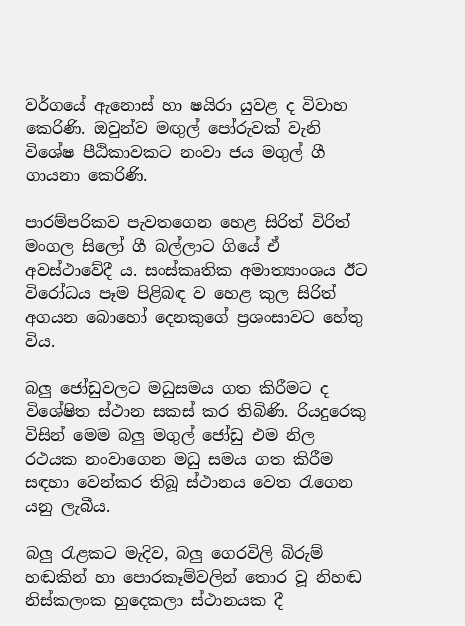වර්ගයේ ඇනොස්‌ හා ෂයිරා යුවළ ද විවාහ කෙරිණි. ඔවුන්ව මඟුල් පෝරුවක්‌ වැනි විශේෂ පීඨිකාවකට නංවා ජය මගුල් ගී ගායනා කෙරිණි.

පාරම්පරිකව පැවතගෙන හෙළ සිරිත් විරිත් මංගල සිලෝ ගී බල්ලාට ගියේ ඒ අවස්‌ථාවේදී ය. සංස්‌කෘතික අමාත්‍යාංශය ඊට විරෝධය පෑම පිළිබඳ ව හෙළ කුල සිරිත් අගයන බොහෝ දෙනකුගේ ප්‍රශංසාවට හේතු විය.

බලු ජෝඩුවලට මධුසමය ගත කිරීමට ද විශේෂිත ස්‌ථාන සකස්‌ කර තිබිණි. රියදුරෙකු විසින් මෙම බලු මගුල් ජෝඩු එම නිල රථයක නංවාගෙන මධු සමය ගත කිරීම සඳහා වෙන්කර තිබූ ස්‌ථානය වෙත රැගෙන යනු ලැබීය.

බලු රැළකට මැදිව, බලු ගෙරවිලි බිරුම් හඬකින් හා පොරකෑම්වලින් තොර වූ නිහඬ නිස්‌කලංක හුදෙකලා ස්‌ථානයක දී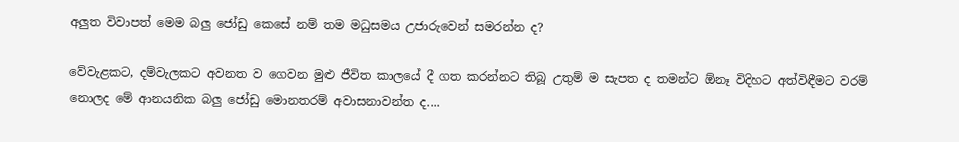අලුත විවාපත් මෙම බලු ජෝඩු කෙසේ නම් තම මධුසමය උජාරුවෙන් සමරන්න ද?

වේවැළකට, දම්වැලකට අවනත ව ගෙවන මුළු ජීවිත කාලයේ දී ගත කරන්නට තිබූ උතුම් ම සැපත ද තමන්ට ඕනෑ විදිහට අත්විඳීමට වරම් නොලද මේ ආනයනික බලු ජෝඩු මොනතරම් අවාසනාවන්ත ද....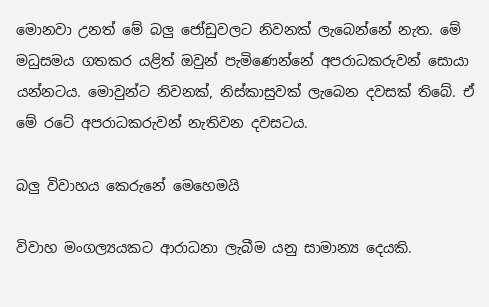මොනවා උනත් මේ බලු ජෝඩුවලට නිවනක්‌ ලැබෙන්නේ නැත. මේ මධුසමය ගතකර යළිත් ඔවුන් පැමිණෙන්නේ අපරාධකරුවන් සොයා යන්නටය. මොවුන්ට නිවනක්‌, නිස්‌කාසුවක්‌ ලැබෙන දවසක්‌ තිබේ. ඒ මේ රටේ අපරාධකරුවන් නැතිවන දවසටය.

බලු විවාහය කෙරුනේ මෙහෙමයි

විවාහ මංගල්‍යයකට ආරාධනා ලැබීම යනු සාමාන්‍ය දෙයකි.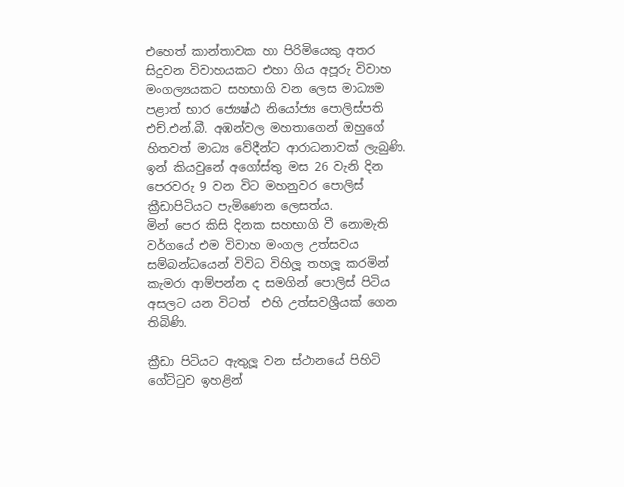එහෙත් කාන්තාවක හා පිරිමියෙකු අතර සිදුවන විවාහයකට එහා ගිය අපූරු විවාහ මංගල්‍යයකට සහභාගි වන ලෙස මාධ්‍යම පළාත් භාර ජ්‍යෙෂ්ඨ නියෝජ්‍ය පොලිස්පති එච්.එන්.බී. අඹන්වල මහතාගෙන් ඔහුගේ හිතවත් මාධ්‍ය වේදීන්ට ආරාධනාවක් ලැබුණි. ඉන් කියවුනේ අගෝස්තු මස 26 වැනි දින පෙරවරු 9 වන විට මහනුවර පොලිස් ක්‍රීඩාපිටියට පැමිණෙන ලෙසත්ය.
මින් පෙර කිසි දිනක සහභාගි වී නොමැති වර්ගයේ එම විවාහ මංගල උත්සවය සම්බන්ධයෙන් විවිධ විහිලූ තහලූ කරමින් කැමරා ආම්පන්න ද සමගින් පොලිස් පිටිය අසලට යන විටත්  එහි උත්සවශ්‍රීයක් ගෙන තිබිණි.

ක්‍රීඩා පිටියට ඇතුලූ වන ස්ථානයේ පිහිටි ගේට්ටුව ඉහළින්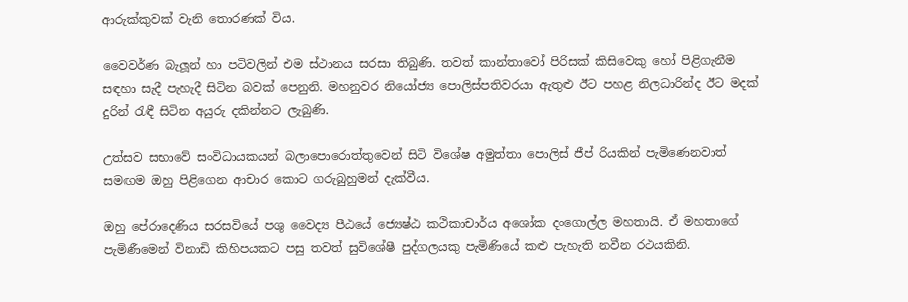ආරුක්කුවක් වැනි තොරණක් විය.

වෛවර්ණ බැලූන් හා පටිවලින් එම ස්ථානය සරසා තිබුණි. තවත් කාන්තාවෝ පිරිසක් කිසිවෙකු හෝ පිළිගැනීම සඳහා සැදී පැහැදී සිටින බවක් පෙනුනි. මහනුවර නියෝජ්‍ය පොලිස්පතිවරයා ඇතුළු ඊට පහළ නිලධාරින්ද ඊට මදක් දුරින් රැඳී සිටින අයුරු දකින්නට ලැබුණි.

උත්සව සභාවේ සංවිධායකයන් බලාපොරොත්තුවෙන් සිටි විශේෂ අමුත්තා පොලිස් ජීප් රියකින් පැමිණෙනවාත් සමඟම ඔහු පිළිගෙන ආචාර කොට ගරුබුහුමන් දැක්වීය.

ඔහු පේරාදෙණිය සරසවියේ පශු වෛද්‍ය පීඨයේ ජ්‍යෙෂ්ඨ කථිකාචාර්ය අශෝක දංගොල්ල මහතායි. ඒ මහතාගේ පැමිණීමෙන් විනාඩි කිහිපයකට පසු තවත් සුවිශේෂී පුද්ගලයකු පැමිණියේ කළු පැහැති නවීන රථයකිනි.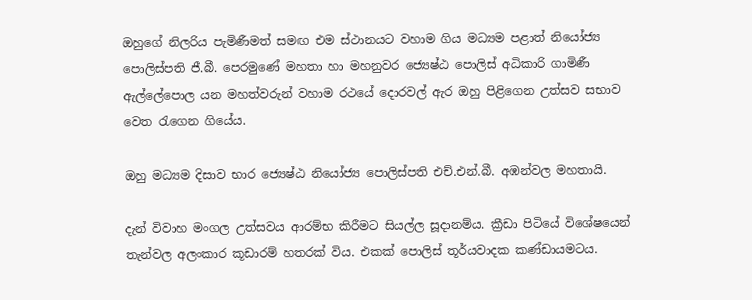ඔහුගේ නිලරිය පැමිණීමත් සමඟ එම ස්ථානයට වහාම ගිය මධ්‍යම පළාත් නියෝජ්‍ය පොලිස්පති ජී.බී. පෙරමුණේ මහතා හා මහනුවර ජ්‍යෙෂ්ඨ පොලිස් අධිකාරි ගාමිණී ඇල්ලේපොල යන මහත්වරුන් වහාම රථයේ දොරවල් ඇර ඔහු පිළිගෙන උත්සව සභාව වෙත රැගෙන ගියේය.

ඔහු මධ්‍යම දිසාව භාර ජ්‍යෙෂ්ඨ නියෝජ්‍ය පොලිස්පති එච්.එන්.බී. අඹන්වල මහතායි.

දැන් විවාහ මංගල උත්සවය ආරම්භ කිරීමට සියල්ල සූදානම්ය. ක්‍රීඩා පිටියේ විශේෂයෙන් තැන්වල අලංකාර කූඩාරම් හතරක් විය. එකක් පොලිස් තූර්යවාදක කණ්ඩායමටය.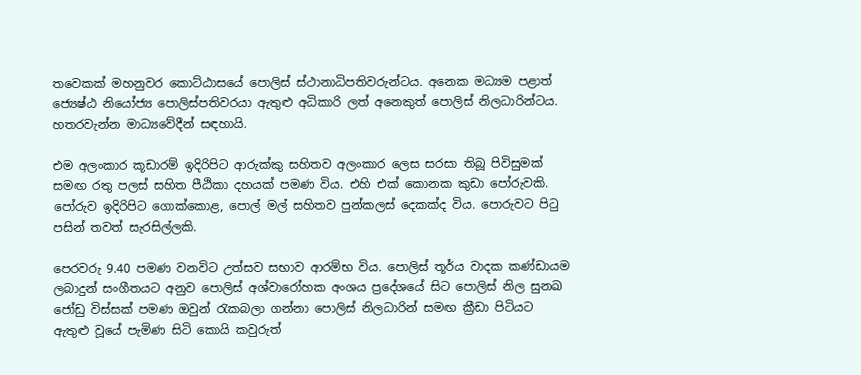තවෙකක් මහනුවර කොට්ඨාසයේ පොලිස් ස්ථානාධිපතිවරුන්ටය. අනෙක මධ්‍යම පළාත් ජ්‍යෙෂ්ඨ නියෝජ්‍ය පොලිස්පතිවරයා ඇතුළු අධිකාරි ලත් අනෙකුත් පොලිස් නිලධාරින්ටය. හතරවැන්න මාධ්‍යවේදීන් සඳහායි.

එම අලංකාර කූඩාරම් ඉදිරිපිට ආරුක්කු සහිතව අලංකාර ලෙස සරසා තිබූ පිවිසුමක් සමඟ රතු පලස් සහිත පීඨිකා දහයක් පමණ විය. එහි එක් කොනක කුඩා පෝරුවකි. පෝරුව ඉදිරිපිට ගොක්කොළ, පොල් මල් සහිතව පුන්කලස් දෙකක්ද විය. පොරුවට පිටු පසින් තවත් සැරසිල්ලකි.

පෙරවරු 9.40 පමණ වනවිට උත්සව සභාව ආරම්භ විය. පොලිස් තූර්ය වාදක කණ්ඩායම ලබාදුන් සංගීතයට අනුව පොලිස් අශ්වාරෝහක අංශය ප්‍රදේශයේ සිට පොලිස් නිල සුනඛ ජෝඩු විස්සක් පමණ ඔවුන් රැකබලා ගන්නා පොලිස් නිලධාරින් සමඟ ක්‍රීඩා පිටියට ඇතුළු වූයේ පැමිණ සිටි කොයි කවුරුත්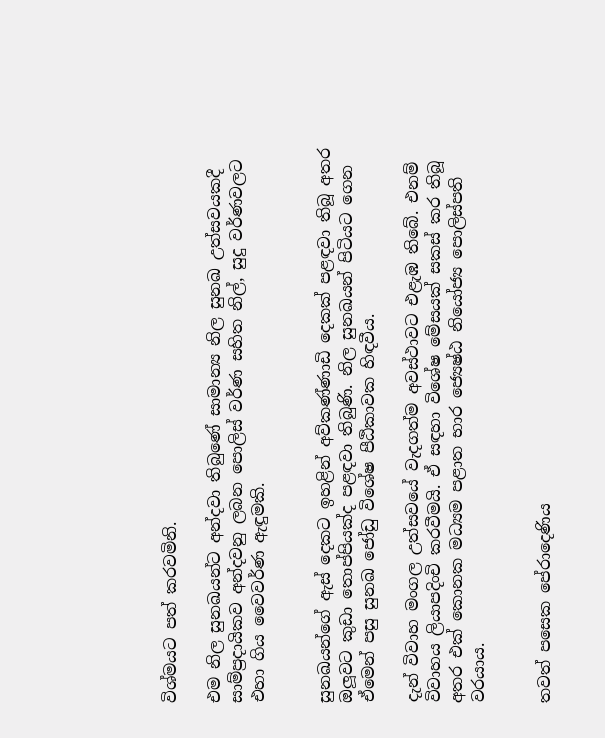විශ්මයට පත් කරවමිනි.

එම නිල සුනඛයන්ට අන්දවා තිබුණේ සාමාන්‍ය නිල සුනඛ උත්සවයකදී සාම්ප්‍රදායිකව අන්දවනු ලබන පොලිස් වර්ණ සහිත නිල්, සුදු වර්ණවලට එහා ගිය වෛවර්ණ ඇඳුමකි.


සුනඛයන්ගේ ඇස් දෙකට ඉහළින් අව්කණ්ණාඩි දෙකක් පළඳවා තිබූ අතර ඔලූවට කුඩා තොප්පියක්ද පළඳවා තිබුණි. නිල සුනඛයන් පිටියට ගෙන ඒමෙන් පසු සුනඛ ජෝඩු විශේෂ පීඨිකාවක හිඳවීය.

දැන් විවාහ මංගල උත්සවයේ වැදගත්ම අවස්ථාවට එළැඹ තිබේ. එනම් විවාහය ලියාපදිංචි කරවීමයි. ඒ සඳහා විශේෂ මේසයක් සකස් කර තිබූ අතර එක් කොනක මධ්‍යම පළාත භාර ජ්‍යෙෂ්ඨ නියෝජ්‍ය පොලිස්පති වරයාය.


තවත් පසෙක පේරාදෙණිය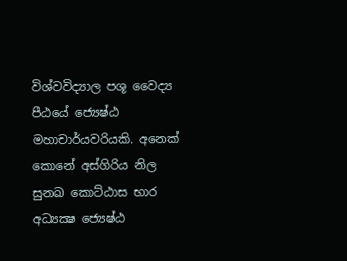විශ්වවිද්‍යාල පශූ වෛද්‍ය පීඨයේ ජ්‍යෙෂ්ඨ මහාචාර්යවරියකි. අනෙක් කොනේ අස්ගිරිය නිල සුනඛ කොට්ඨාස භාර අධ්‍යක්‍ෂ ජ්‍යෙෂ්ඨ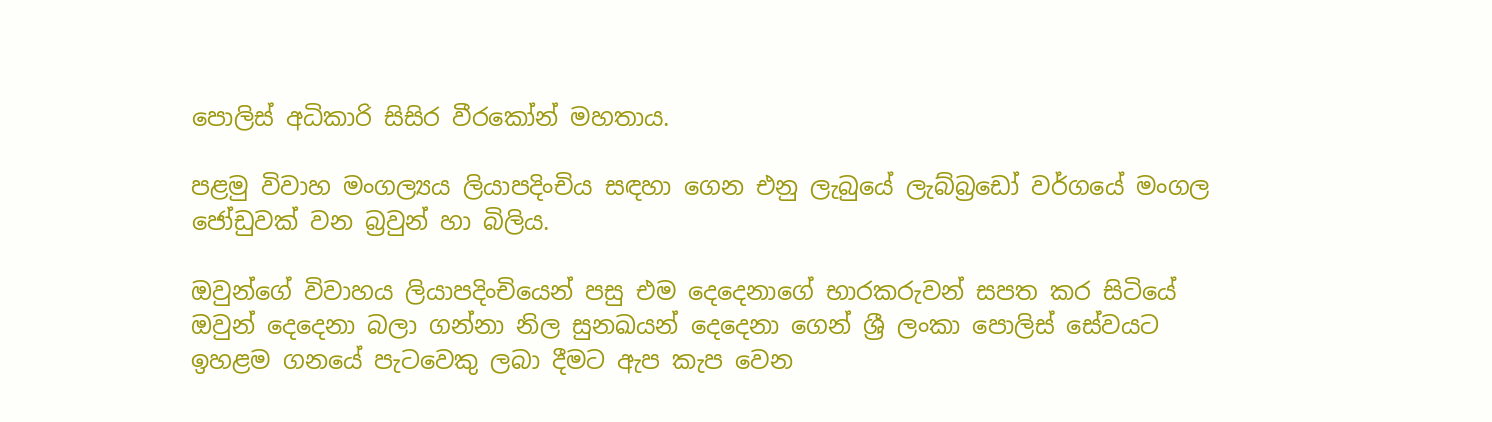පොලිස් අධිකාරි සිසිර වීරකෝන් මහතාය.

පළමු විවාහ මංගල්‍යය ලියාපදිංචිය සඳහා ගෙන එනු ලැබුයේ ලැබ්බ්‍රඩෝ වර්ගයේ මංගල ජෝඩුවක් වන බ්‍රවුන් හා බිලිය.

ඔවුන්ගේ විවාහය ලියාපදිංචියෙන් පසු එම දෙදෙනාගේ භාරකරුවන් සපත කර සිටියේ ඔවුන් දෙදෙනා බලා ගන්නා නිල සුනඛයන් දෙදෙනා ගෙන් ශ්‍රී ලංකා පොලිස් සේවයට ඉහළම ගනයේ පැටවෙකු ලබා දීමට ඇප කැප වෙන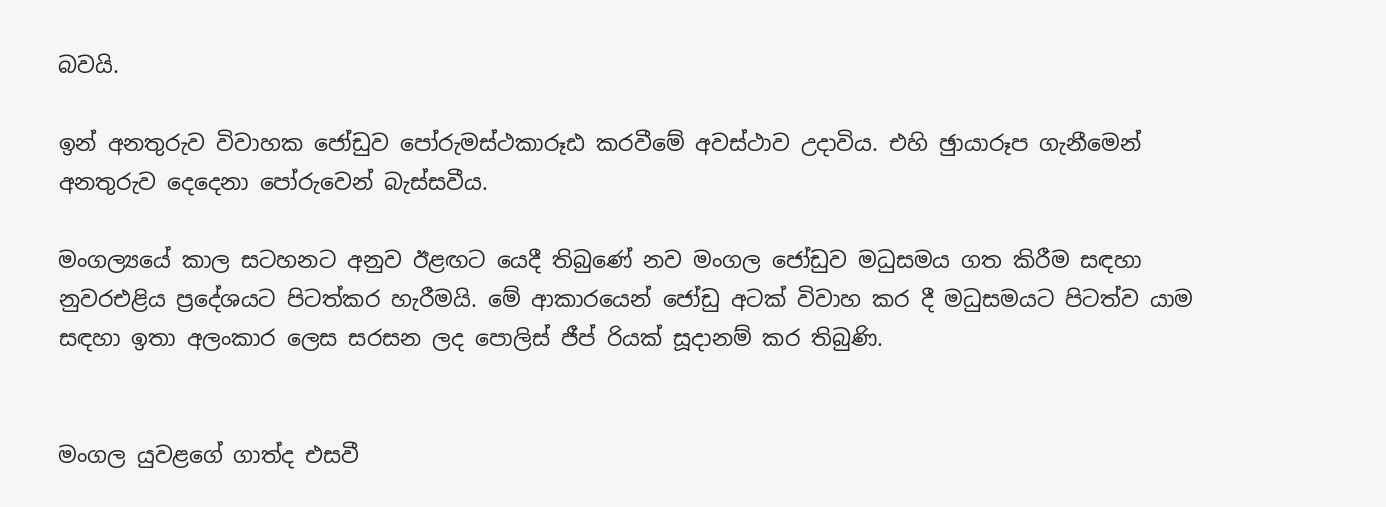බවයි.

ඉන් අනතුරුව විවාහක ජෝඩුව පෝරුමස්ථකාරූඪ කරවීමේ අවස්ථාව උදාවිය. එහි ඡුායාරූප ගැනීමෙන් අනතුරුව දෙදෙනා පෝරුවෙන් බැස්සවීය.

මංගල්‍යයේ කාල සටහනට අනුව ඊළඟට යෙදී තිබුණේ නව මංගල ජෝඩුව මධුසමය ගත කිරීම සඳහා නුවරඑළිය ප්‍රදේශයට පිටත්කර හැරීමයි. මේ ආකාරයෙන් ජෝඩු අටක් විවාහ කර දී මධුසමයට පිටත්ව යාම සඳහා ඉතා අලංකාර ලෙස සරසන ලද පොලිස් ජීප් රියක් සූදානම් කර තිබුණි.


මංගල යුවළගේ ගාත්ද එසවී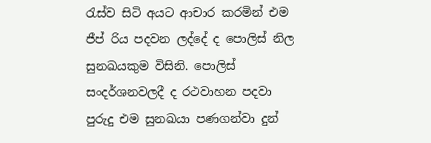රැස්ව සිටි අයට ආචාර කරමින් එම ජීප් රිය පදවන ලද්දේ ද පොලිස් නිල සුනඛයකුම විසිනි. පොලිස් සංදර්ශනවලදී ද රථවාහන පදවා පුරුදු එම සුනඛයා පණගන්වා දුන්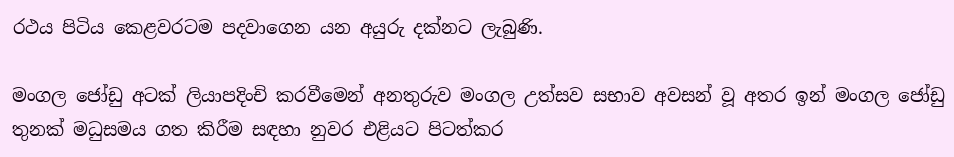රථය පිටිය කෙළවරටම පදවාගෙන යන අයුරු දක්නට ලැබුණි.

මංගල ජෝඩු අටක් ලියාපදිංචි කරවීමෙන් අනතුරුව මංගල උත්සව සභාව අවසන් වූ අතර ඉන් මංගල ජෝඩු තුනක් මධුසමය ගත කිරීම සඳහා නුවර එළියට පිටත්කර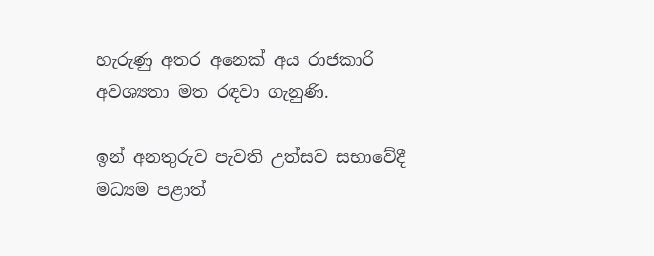හැරුණු අතර අනෙක් අය රාජකාරි අවශ්‍යතා මත රඳවා ගැනුණි.

ඉන් අනතුරුව පැවති උත්සව සභාවේදී මධ්‍යම පළාත්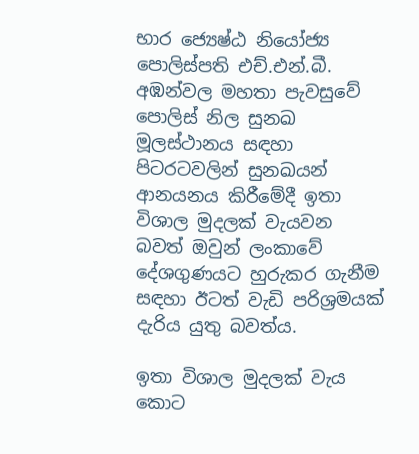භාර ජ්‍යෙෂ්ඨ නියෝජ්‍ය පොලිස්පති එච්.එන්.බී. අඹන්වල මහතා පැවසුවේ පොලිස් නිල සුනඛ මූලස්ථානය සඳහා පිටරටවලින් සුනඛයන් ආනයනය කිරීමේදී ඉතා විශාල මුදලක් වැයවන බවත් ඔවුන් ලංකාවේ දේශගුණයට හුරුකර ගැනීම සඳහා ඊටත් වැඩි පරිශ්‍රමයක් දැරිය යුතු බවත්ය.

ඉතා විශාල මුදලක් වැය කොට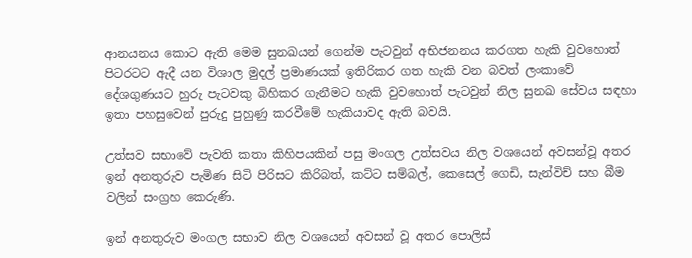ආනයනය කොට ඇති මෙම සුනඛයන් ගෙන්ම පැටවුන් අභිජනනය කරගත හැකි වුවහොත් පිටරටට ඇදී යන විශාල මුදල් ප්‍රමාණයක් ඉතිරිකර ගත හැකි වන බවත් ලංකාවේ දේශගුණයට හුරු පැටවකු බිහිකර ගැනීමට හැකි වුවහොත් පැටවුන් නිල සුනඛ සේවය සඳහා ඉතා පහසුවෙන් පුරුදු පුහුණු කරවීමේ හැකියාවද ඇති බවයි.

උත්සව සභාවේ පැවති කතා කිහිපයකින් පසු මංගල උත්සවය නිල වශයෙන් අවසන්වූ අතර ඉන් අනතුරුව පැමිණ සිටි පිරිසට කිරිබත්, කට්ට සම්බල්, කෙසෙල් ගෙඩි, සැන්විච් සහ බීම වලින් සංග්‍රහ කෙරුණි.

ඉන් අනතුරුව මංගල සභාව නිල වශයෙන් අවසන් වූ අතර පොලිස්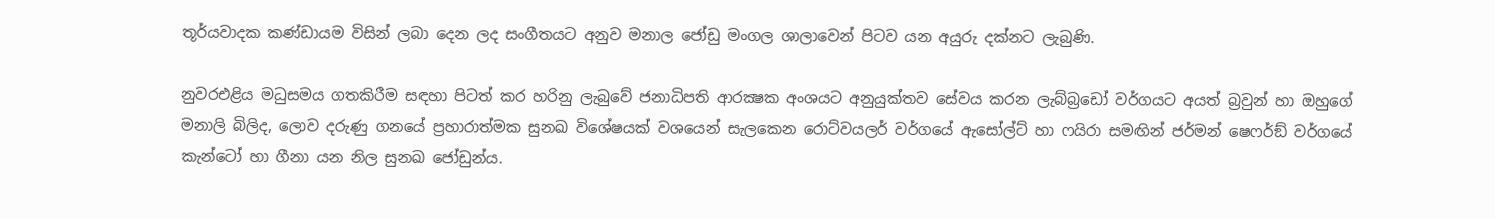තූර්යවාදක කණ්ඩායම විසින් ලබා දෙන ලද සංගීතයට අනුව මනාල ජෝඩු මංගල ශාලාවෙන් පිටව යන අයුරු දක්නට ලැබුණි.

නුවරඑළිය මධුසමය ගතකිරීම සඳහා පිටත් කර හරිනු ලැබුවේ ජනාධිපති ආරක්‍ෂක අංශයට අනුයුක්තව සේවය කරන ලැබ්බ්‍රඩෝ වර්ගයට අයත් බ්‍රවුන් හා ඔහුගේ මනාලි බිලිද, ලොව දරුණු ගනයේ ප්‍රහාරාත්මක සුනඛ විශේෂයක් වශයෙන් සැලකෙන රොට්වයලර් වර්ගයේ ඇසෝල්ට් හා ෆයිරා සමඟින් ජර්මන් ෂෙෆර්ඞ් වර්ගයේ කැන්ටෝ හා ගීනා යන නිල සුනඛ ජෝඩුන්ය.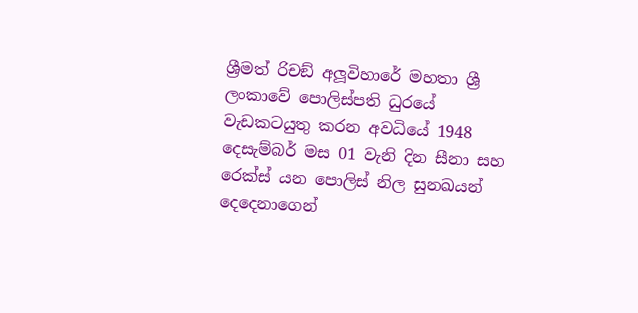ශ්‍රීමත් රිචඞ් අලූවිහාරේ මහතා ශ්‍රී ලංකාවේ පොලිස්පති ධුරයේ වැඩකටයුතු කරන අවධියේ 1948 දෙසැම්බර් මස 01 වැනි දින සීනා සහ රෙක්ස් යන පොලිස් නිල සුනඛයන් දෙදෙනාගෙන්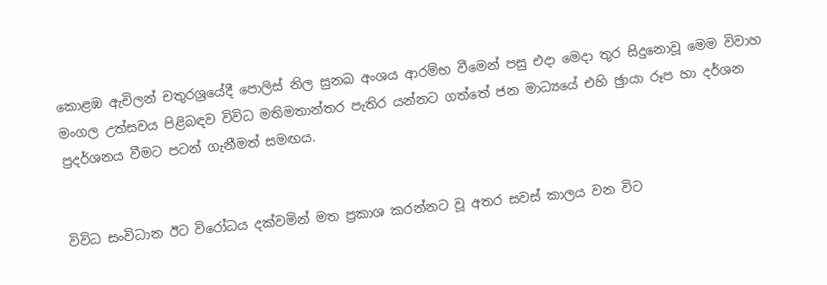කොළඹ ඇචිලන් චතුරශ්‍රයේදී පොලිස් නිල සුනඛ අංශය ආරම්භ වීමෙන් පසු එදා මෙදා තුර සිදුනොවූ මෙම විවාහ මංගල උත්සවය පිළිබඳව විවිධ මතිමතාන්තර පැතිර යන්නට ගත්තේ ජන මාධ්‍යයේ එහි ඡුායා රූප හා දර්ශන ප්‍රදර්ශනය වීමට පටන් ගැනීමත් සමඟය.


විවිධ සංවිධාන ඊට විරෝධය දක්වමින් මත ප්‍රකාශ කරන්නට වූ අතර සවස් කාලය වන විට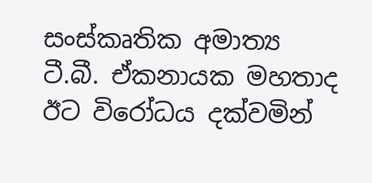සංස්කෘතික අමාත්‍ය ටී.බී. ඒකනායක මහතාද ඊට විරෝධය දක්වමින්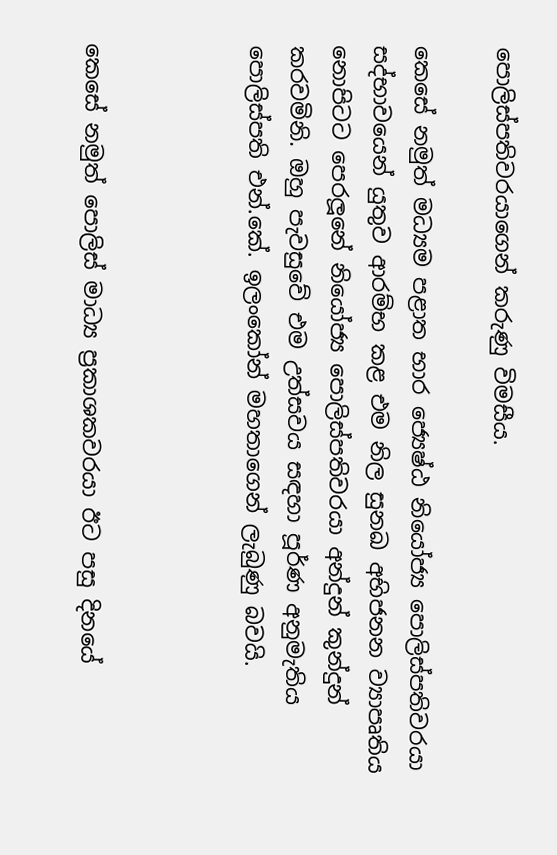පොලිස්පතිවරයාගෙන් කරුණු විමසීය.

කෙසේ නමුත් මධ්‍යම පළාත භාර ජ්‍යෙෂ්ඨ නියෝජ්‍ය පොලිස්පතිවරයා සද්භාවයෙන් යුතුව ආරම්භ කළ එම නිල සුනඛ අභිජනන ව්‍යාපෘතිය නොපිටට පෙරලූනේ නියෝජ්‍ය පොලිස්පතිවරයා අන්දුන් කුන්දුන් කරවමිනි. ඔහු පැවසුවේ එම උත්සවය සඳහා පූර්ණ අනුමැතිය පොලිස්පති එන්.කේ. ඉලංකෝන් මහතාගෙන් ලැබුණු බවයි.



කෙසේ නමුත් පොලිස් මාධ්‍ය ප්‍රකාශකවරයා ඊට පසු දිනයේ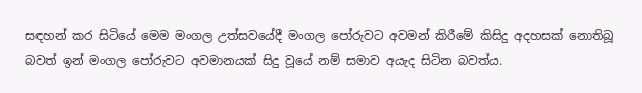සඳහන් කර සිටියේ මෙම මංගල උත්සවයේදී මංගල පෝරුවට අවමන් කිරීමේ කිසිදු අදහසක් නොතිබූ බවත් ඉන් මංගල පෝරුවට අවමානයක් සිදු වූයේ නම් සමාව අයැද සිටින බවත්ය.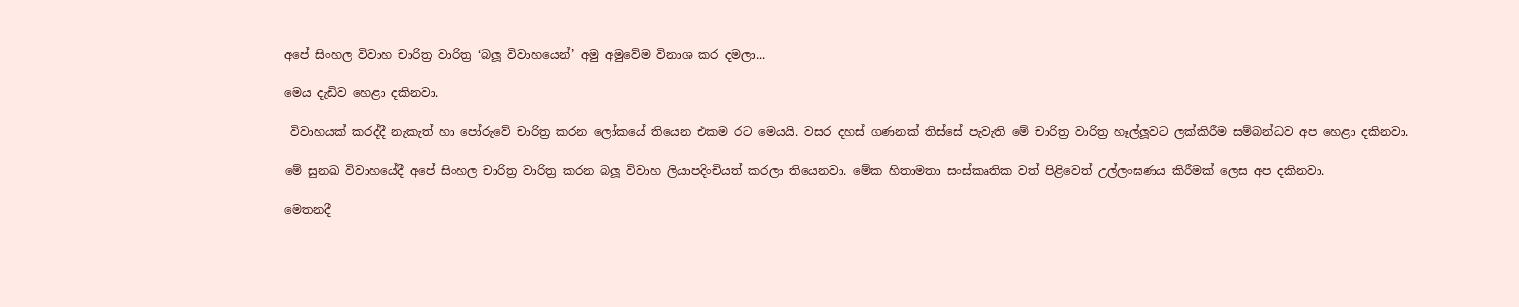අපේ සිංහල විවාහ චාරිත්‍ර වාරිත්‍ර ‘බලූ විවාහයෙන්’ අමු අමුවේම විනාශ කර දමලා...

මෙය දැඩිව හෙළා දකිනවා.

 විවාහයක් කරද්දී නැකැත් හා පෝරුවේ චාරිත්‍ර කරන ලෝකයේ තියෙන එකම රට මෙයයි. වසර දහස් ගණනක් තිස්සේ පැවැති මේ චාරිත්‍ර වාරිත්‍ර හෑල්ලූවට ලක්කිරීම සම්බන්ධව අප හෙළා දකිනවා.

මේ සුනඛ විවාහයේදී අපේ සිංහල චාරිත්‍ර වාරිත්‍ර කරන බලූ විවාහ ලියාපදිංචියත් කරලා තියෙනවා. මේක හිතාමතා සංස්කෘතික වත් පිළිවෙත් උල්ලංඝණය කිරීමක් ලෙස අප දකිනවා.

මෙතනදී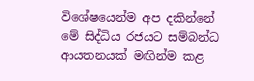විශේෂයෙන්ම අප දකින්නේ මේ සිද්ධිය රජයට සම්බන්ධ ආයතනයක් මඟින්ම කළ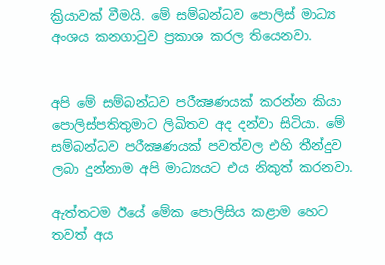ක්‍රියාවක් වීමයි. මේ සම්බන්ධව පොලිස් මාධ්‍ය අංශය කනගාටුව ප්‍රකාශ කරල තියෙනවා.


අපි මේ සම්බන්ධව පරීක්‍ෂණයක් කරන්න කියා පොලිස්පතිතුමාට ලිඛිතව අද දන්වා සිටියා. මේ සම්බන්ධව පරීක්‍ෂණයක් පවත්වල එහි තීන්දුව ලබා දුන්නාම අපි මාධ්‍යයට එය නිකුත් කරනවා.

ඇත්තටම ඊයේ මේක පොලිසිය කළාම හෙට තවත් අය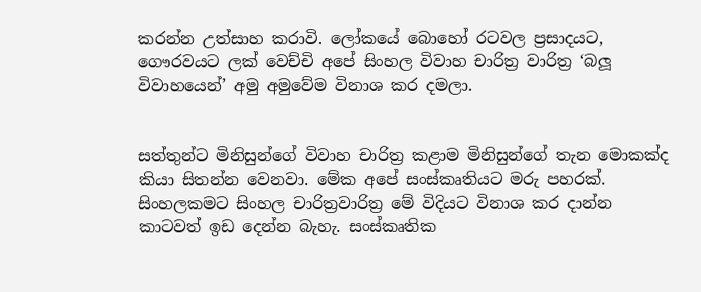කරන්න උත්සාහ කරාවි. ලෝකයේ බොහෝ රටවල ප්‍රසාදයට, ගෞරවයට ලක් වෙච්චි අපේ සිංහල විවාහ චාරිත්‍ර වාරිත්‍ර ‘බලූ විවාහයෙන්’ අමු අමුවේම විනාශ කර දමලා.


සත්තුන්ට මිනිසුන්ගේ විවාහ චාරිත්‍ර කළාම මිනිසුන්ගේ තැන මොකක්ද කියා සිතන්න වෙනවා. මේක අපේ සංස්කෘතියට මරු පහරක්. සිංහලකමට සිංහල චාරිත්‍රවාරිත්‍ර මේ විදියට විනාශ කර දාන්න කාටවත් ඉඩ දෙන්න බැහැ. සංස්කෘතික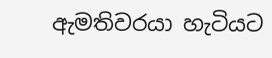ඇමතිවරයා හැටියට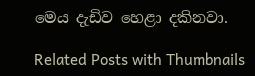මෙය දැඩිව හෙළා දකිනවා.

Related Posts with Thumbnails